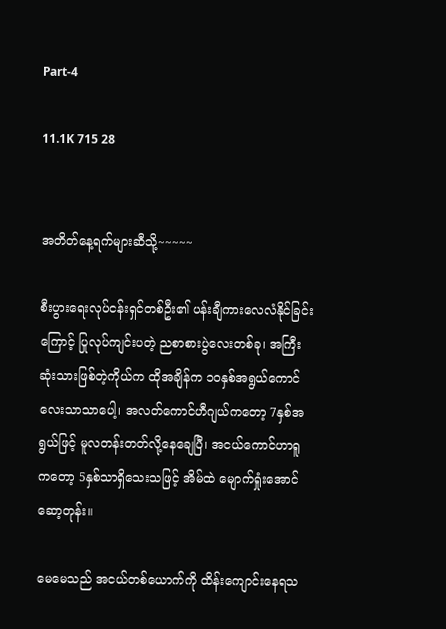Part-4

11.1K 715 28


အတိတ်နေ့ရက်များဆီသို့~~~~~

စီးပွားရေးလုပ်ငန်းရှင်တစ်ဦး၏ ပန်းချီကားလေလံနိုင်ခြင်းကြောင့် ပြုလုပ်ကျင်းပတဲ့ ညစာစားပွဲလေးတစ်ခု၊ အကြီးဆုံးသားဖြစ်တဲ့ကိုယ်က ထိုအချိန်က ၁၀နှစ်အရွယ်ကောင်လေးသာသာပေါ့၊ အလတ်ကောင်ဟီဂျယ်ကတော့ 7နှစ်အရွယ်ဖြင့် မူလတန်းတတ်လို့နေချေပြီ၊ အငယ်ကောင်ဟာရူကတော့ 5နှစ်သာရှိသေးသဖြင့် အိမ်ထဲ မျောက်ရှုံးအောင်ဆော့တုန်း။

မေမေသည် အငယ်တစ်ယောက်ကို ထိန်းကျောင်းနေရသ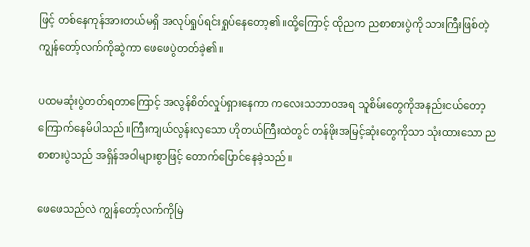ဖြင့် တစ်နေကုန်အားတယ်မရှိ အလုပ်ရှုပ်ရင်းရှုပ်နေတော့၏။ထို့ကြောင့် ထိုညက ညစာစားပွဲကို သားကြီးဖြစ်တဲ့ကျွန်တော့်လက်ကိုဆွဲကာ ဖေဖေပွဲတတ်ခဲ့၏။

ပထမဆုံးပွဲတတ်ရတာကြောင့် အလွန်စိတ်လှုပ်ရှားနေကာ ကလေးသဘာဝအရ သူစိမ်းတွေကိုအနည်းငယ်တော့ ကြောက်နေမိပါသည်။ကြီးကျယ်လွန်းလှသော ဟိုတယ်ကြီးထဲတွင် တန်ဖိုးအမြင့်ဆုံးတွေကိုသာ သုံးထားသော ညစာစားပွဲသည် အရှိန်အဝါများစွာဖြင့် တောက်ပြောင်နေခဲ့သည်။

ဖေဖေသည်လဲ ကျွန်တော့်လက်ကိုမြဲ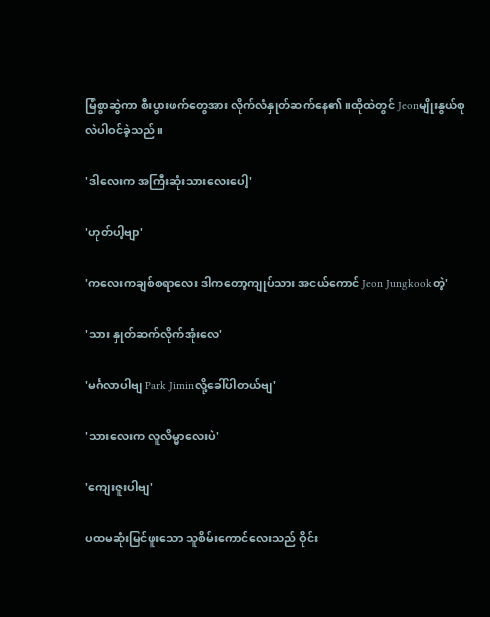မြံစွာဆွဲကာ စီးပွားဖက်တွေအား လိုက်လံနှုတ်ဆက်နေ၏။ထိုထဲတွင် Jeonမျိုးနွယ်စုလဲပါဝင်ခဲ့သည်။

'ဒါလေးက အကြီးဆုံးသားလေးပေါ့'

'ဟုတ်ပါ့ဗျာ'

'ကလေးကချစ်စရာလေး ဒါကတော့ကျုပ်သား အငယ်ကောင် Jeon Jungkookတဲ့'

'သား နှုတ်ဆက်လိုက်အုံးလေ'

'မင်္ဂလာပါဗျ Park Jiminလို့ခေါ်ပါတယ်ဗျ'

'သားလေးက လူလိမ္မာလေးပဲ'

'ကျေးဇူးပါဗျ'

ပထမဆုံးမြင်ဖူးသော သူစိမ်းကောင်လေးသည် ဝိုင်း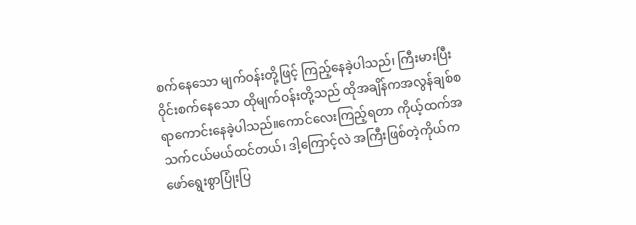စက်နေသော မျက်ဝန်းတို့ဖြင့် ကြည့်နေခဲ့ပါသည်၊ ကြီးမားပြီး ဝိုင်းစက်နေသော ထိုမျက်ဝန်းတို့သည် ထိုအချိန်ကအလွန်ချစ်စရာကောင်းနေခဲ့ပါသည်။ကောင်လေးကြည့်ရတာ ကိုယ့်ထက်အသက်ငယ်မယ်ထင်တယ်၊ ဒါ့ကြောင့်လဲ အကြီးဖြစ်တဲ့ကိုယ်က ဖော်ရွေးစွာပြုံးပြ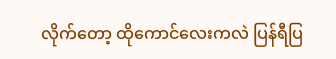လိုက်တော့ ထိုကောင်လေးကလဲ ပြန်ရီပြ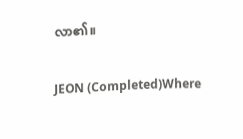လာ၏။

JEON (Completed)Where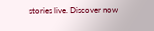stories live. Discover now